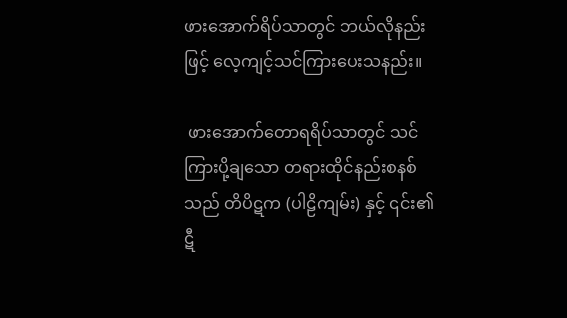ဖားအောက်ရိပ်သာတွင် ဘယ်လိုနည်းဖြင့် လေ့ကျင့်သင်ကြားပေးသနည်း။

 ဖားအောက်တောရရိပ်သာတွင် သင်ကြားပို့ချသော တရားထိုင်နည်းစနစ်သည် တိပိဋက (ပါဠိကျမ်း) နှင့် ၎င်း၏ ဋီ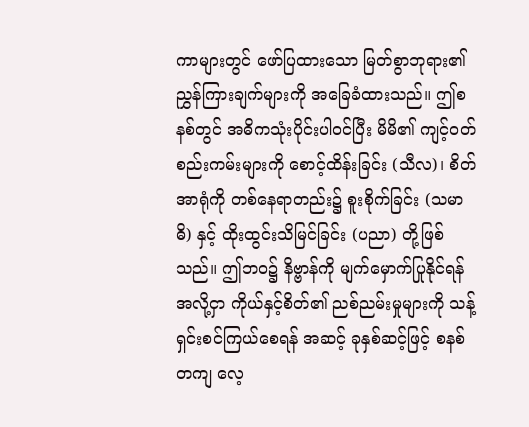ကာများတွင် ဖော်ပြထားသော မြတ်စွာဘုရား၏ ညွှန်ကြားချက်များကို အခြေခံထားသည်။ ဤစနစ်တွင် အဓိကသုံးပိုင်းပါဝင်ပြီး မိမိ၏ ကျင့်ဝတ်စည်းကမ်းများကို စောင့်ထိန်းခြင်း (သီလ)၊ စိတ်အာရုံကို တစ်နေရာတည်း၌ စူးစိုက်ခြင်း (သမာဓိ) နှင့် ထိုးထွင်းသိမြင်ခြင်း (ပညာ) တို့ဖြစ်သည်။ ဤဘဝ၌ နိဗ္ဗာန်ကို မျက်မှောက်ပြုနိုင်ရန် အလို့ငှာ ကိုယ်နှင့်စိတ်၏ ညစ်ညမ်းမှုများကို သန့်ရှင်းစင်ကြယ်စေရန် အဆင့် ခုနှစ်ဆင့်ဖြင့် စနစ်တကျ လေ့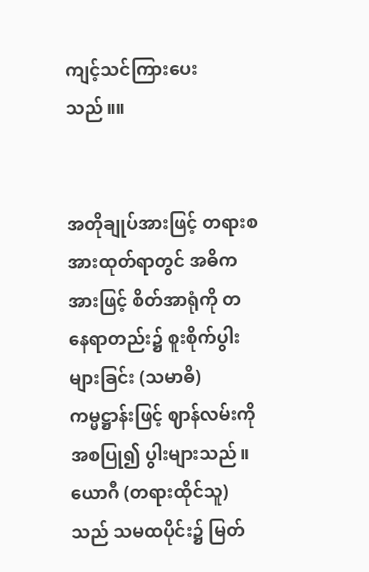ကျင့်သင်ကြားပေးသည်။။


အတိုချုပ်အားဖြင့် တရားစအားထုတ်ရာတွင် အဓိကအားဖြင့် စိတ်အာရုံကို တနေရာတည်း၌ စူးစိုက်ပွါးများခြင်း (သမာဓိ) ကမ္မဋ္ဌာန်းဖြင့် ဈာန်လမ်းကို အစပြု၍ ပွါးများသည်။ ယောဂီ (တရားထိုင်သူ) သည် သမထပိုင်း၌ မြတ်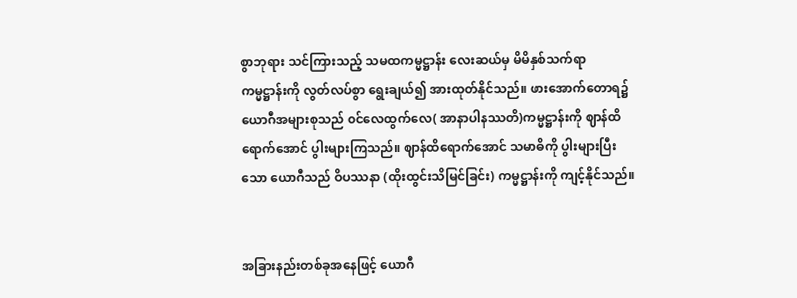စွာဘုရား သင်ကြားသည့် သမထကမ္မဋ္ဌာန်း လေးဆယ်မှ မိမိနှစ်သက်ရာ ကမ္မဋ္ဌာန်းကို လွတ်လပ်စွာ ရွေးချယ်၍ အားထုတ်နိုင်သည်။ ဖားအောက်တောရ၌ ယောဂီအများစုသည် ၀င်လေထွက်လေ( အာနာပါနဿတိ)ကမ္မဋ္ဌာန်းကို ဈာန်ထိရောက်အောင် ပွါးများကြသည်။ ဈာန်ထိရောက်အောင် သမာဓိကို ပွါးများပြီးသော ယောဂီသည် ဝိပဿနာ (ထိုးထွင်းသိမြင်ခြင်း) ကမ္မဋ္ဌာန်းကို ကျင့်နိုင်သည်။


အခြားနည်းတစ်ခုအနေဖြင့် ယောဂီ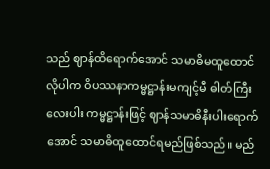သည် ဈာန်ထိရောက်အောင် သမာဓိမထူထောင်လိုပါက ဝိပဿနာကမ္မဋ္ဌာန်းမကျင့်မီ ဓါတ်ကြီးလေးပါး ကမ္မဋ္ဌာန်းဖြင့် ဈာန်သမာဓိနီးပါးရောက်အောင် သမာဓိထူထောင်ရမည်ဖြစ်သည်။ မည်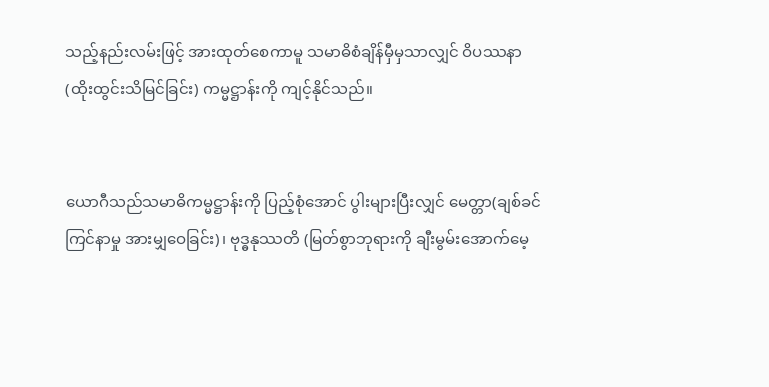သည့်နည်းလမ်းဖြင့် အားထုတ်စေကာမူ သမာဓိစံချိန်မှီမှသာလျှင် ဝိပဿနာ (ထိုးထွင်းသိမြင်ခြင်း) ကမ္မဋ္ဌာန်းကို ကျင့်နိုင်သည်။


ယောဂီသည်သမာဓိကမ္မဋ္ဌာန်းကို ပြည့်စုံအောင် ပွါးများပြီးလျှင် မေတ္တာ(ချစ်ခင်ကြင်နာမှု အားမျှဝေခြင်း)၊ ဗုဒ္ဓနုဿတိ (မြတ်စွာဘုရားကို ချီးမွမ်းအောက်မေ့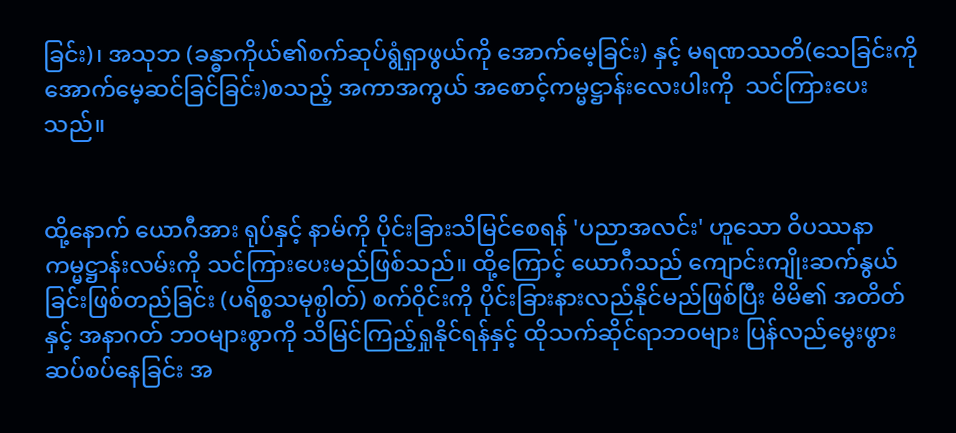ခြင်း)၊ အသုဘ (ခန္ဓာကိုယ်၏စက်ဆုပ်ရွံရှာဖွယ်ကို အောက်မေ့ခြင်း) နှင့် မရဏဿတိ(သေခြင်းကိုအောက်မေ့ဆင်ခြင်ခြင်း)စသည့် အကာအကွယ် အစောင့်ကမ္မဋ္ဌာန်း‌လေးပါးကို  သင်ကြားပေးသည်။


ထို့နောက် ယောဂီအား ရုပ်နှင့် နာမ်ကို ပိုင်းခြားသိမြင်စေရန် 'ပညာအလင်း' ဟူသော ဝိပဿနာကမ္မဋ္ဌာန်းလမ်းကို သင်ကြားပေးမည်ဖြစ်သည်။ ထို့ကြောင့် ယောဂီသည် ကျောင်းကျိုးဆက်နွယ်ခြင်းဖြစ်တည်ခြင်း (ပရိစ္စသမုစ္ပါတ်) စက်ဝိုင်းကို ပိုင်းခြားနားလည်နိုင်မည်ဖြစ်ပြီး မိမိ၏ အတိတ်နှင့် အနာဂတ် ဘဝများစွာကို သိမြင်ကြည့်ရှုနိုင်ရန်နှင့် ထိုသက်ဆိုင်ရာဘ၀များ ပြန်လည်မွေးဖွားဆပ်စပ်နေခြင်း အ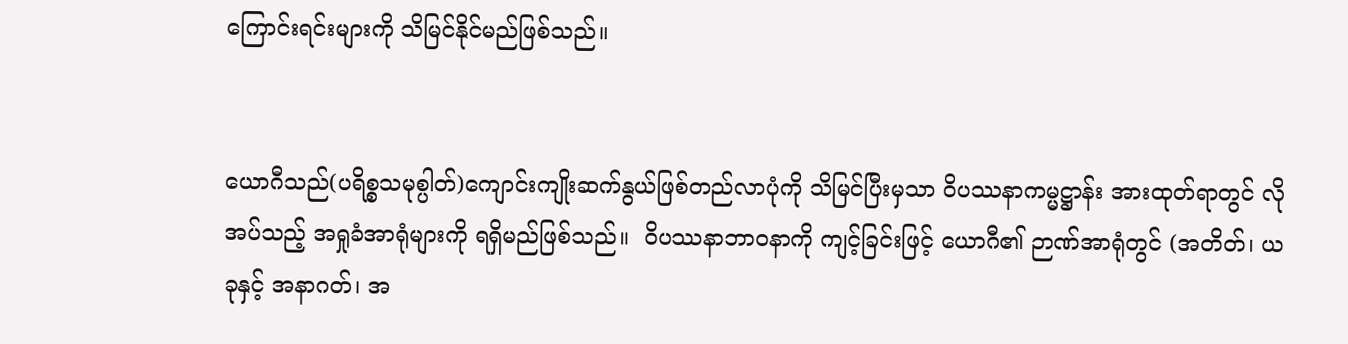ကြောင်းရင်းများကို သိမြင်နိုင်မည်ဖြစ်သည်။


ယောဂီသည်(ပရိစ္စသမုစ္ပါတ်)ကျောင်းကျိုးဆက်နွယ်ဖြစ်တည်လာပုံကို သိမြင်ပြီးမှသာ ဝိပဿနာကမ္မဋ္ဌာန်း အားထုတ်ရာတွင် လိုအပ်သည့် အရှုခံအာရုံများကို ရရှိမည်ဖြစ်သည်။  ဝိပဿနာဘာဝနာကို ကျင့်ခြင်းဖြင့် ယောဂီ၏ ဉာဏ်အာရုံတွင် (အတိတ်၊ ယခုနှင့် အနာဂတ်၊ အ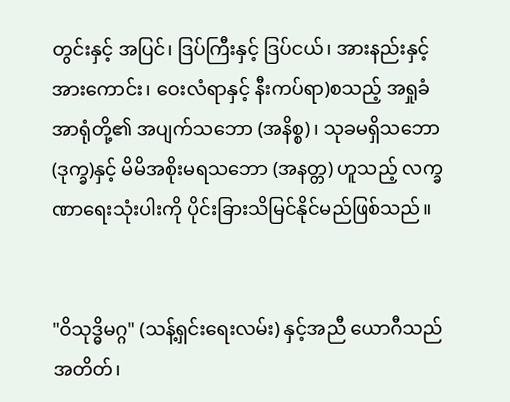တွင်းနှင့် အပြင်၊ ဒြပ်ကြီးနှင့် ဒြပ်ငယ်၊ အားနည်းနှင့် အားကောင်း၊ ဝေးလံရာနှင့် နီးကပ်ရာ)စသည့် အရှုခံအာရုံတို့၏ အပျက်သဘော (အနိစ္စ)၊ သုခမရှိသဘော (ဒုက္ခ)နှင့် မိမိအစိုးမရသဘော (အနတ္တ) ဟူသည့် လက္ခဏာရေးသုံးပါးကို ပိုင်းခြားသိမြင်နိုင်မည်ဖြစ်သည်။


"ဝိသုဒ္ဓိမဂ္ဂ" (သန့်ရှင်းရေးလမ်း) နှင့်အညီ ယောဂီသည် အတိတ်၊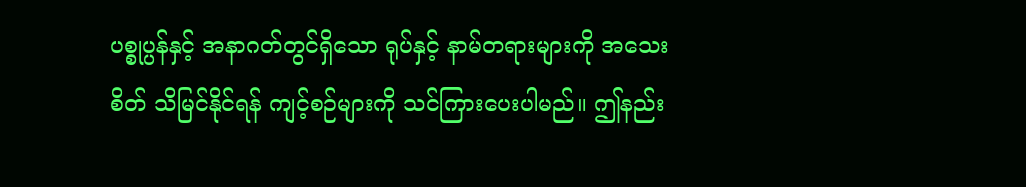ပစ္စုပ္ပန်နှင့် အနာဂတ်တွင်ရှိသော ရုပ်နှင့် နာမ်တရားများကို အသေးစိတ် သိမြင်နိုင်ရန် ကျင့်စဉ်များကို သင်ကြားပေးပါမည်။ ဤနည်း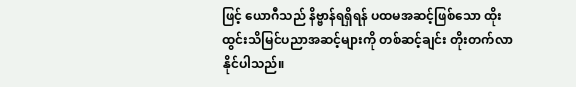ဖြင့် ယောဂီသည် နိဗ္ဗာန်ရရှိရန် ပထမအဆင့်ဖြစ်သော ထိုးထွင်းသိမြင်ပညာအဆင့်များကို တစ်ဆင့်ချင်း တိုးတက်လာနိုင်ပါသည်။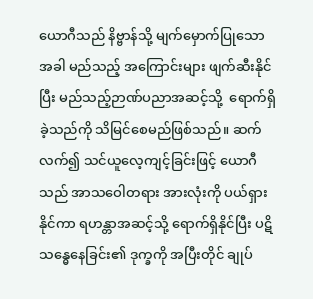ယောဂီသည် နိဗ္ဗာန်သို့ မျက်မှောက်ပြုသောအခါ မည်သည့် အကြောင်းများ ဖျက်ဆီးနိုင်ပြီး မည်သည့်ဉာဏ်ပညာအဆင့်သို့  ရောက်ရှိခဲ့သည်ကို သိမြင်‌စေမည်ဖြစ်သည်။ ဆက်လက်၍ သင်ယူလေ့ကျင့်ခြင်းဖြင့် ယောဂီသည် အာသဝေါတရား အားလုံးကို ပယ်ရှားနိုင်ကာ ရဟန္တာအဆင့်သို့ ရောက်ရှိနိုင်ပြီး ပဋိသန္ဓေနေခြင်း၏ ဒုက္ခကို အပြီးတိုင် ချုပ်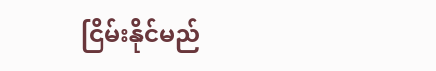ငြိမ်းနိုင်မည်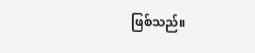ဖြစ်သည်။